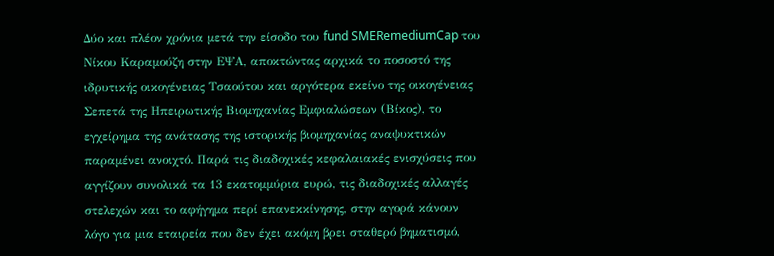Δύο και πλέον χρόνια μετά την είσοδο του fund SMERemediumCap του Νίκου Καραμούζη στην ΕΨΑ, αποκτώντας αρχικά το ποσοστό της ιδρυτικής οικογένειας Τσαούτου και αργότερα εκείνο της οικογένειας Σεπετά της Ηπειρωτικής Βιομηχανίας Εμφιαλώσεων (Βίκος), το εγχείρημα της ανάτασης της ιστορικής βιομηχανίας αναψυκτικών παραμένει ανοιχτό. Παρά τις διαδοχικές κεφαλαιακές ενισχύσεις που αγγίζουν συνολικά τα 13 εκατομμύρια ευρώ, τις διαδοχικές αλλαγές στελεχών και το αφήγημα περί επανεκκίνησης, στην αγορά κάνουν λόγο για μια εταιρεία που δεν έχει ακόμη βρει σταθερό βηματισμό,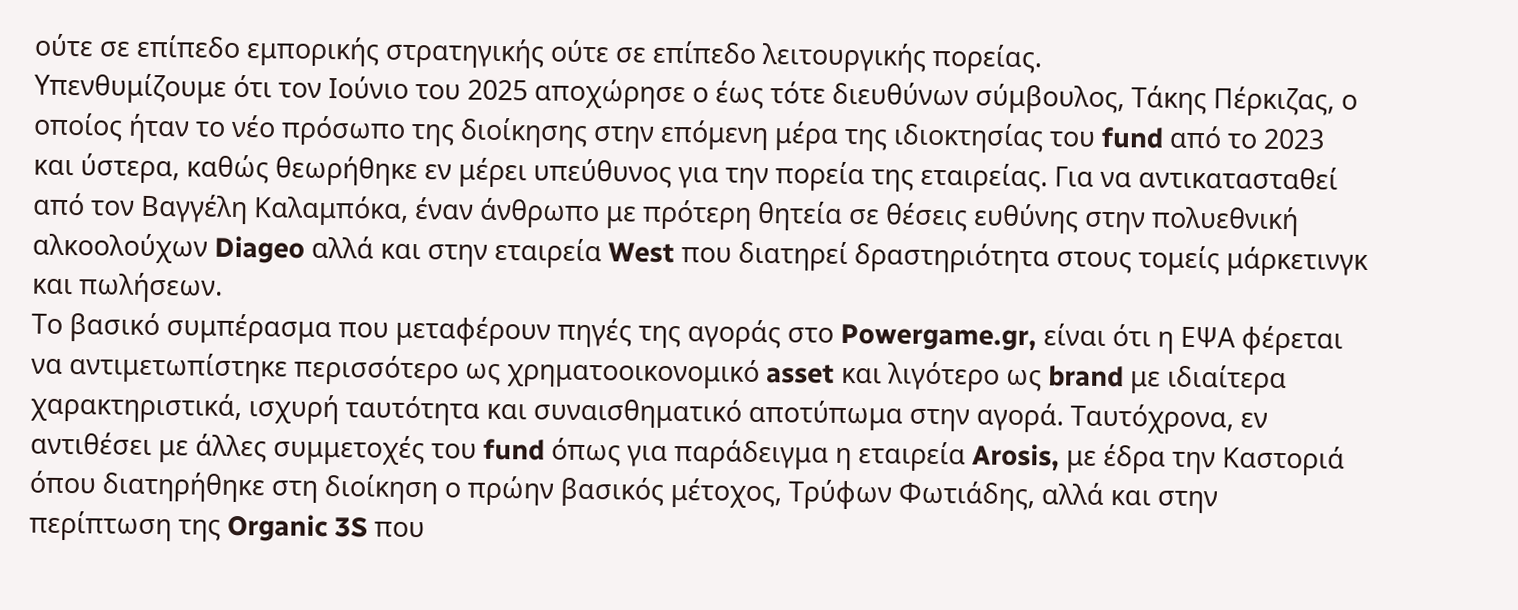ούτε σε επίπεδο εμπορικής στρατηγικής ούτε σε επίπεδο λειτουργικής πορείας.
Υπενθυμίζουμε ότι τον Ιούνιο του 2025 αποχώρησε ο έως τότε διευθύνων σύμβουλος, Τάκης Πέρκιζας, ο οποίος ήταν το νέο πρόσωπο της διοίκησης στην επόμενη μέρα της ιδιοκτησίας του fund από το 2023 και ύστερα, καθώς θεωρήθηκε εν μέρει υπεύθυνος για την πορεία της εταιρείας. Για να αντικατασταθεί από τον Βαγγέλη Καλαμπόκα, έναν άνθρωπο με πρότερη θητεία σε θέσεις ευθύνης στην πολυεθνική αλκοολούχων Diageo αλλά και στην εταιρεία West που διατηρεί δραστηριότητα στους τομείς μάρκετινγκ και πωλήσεων.
Το βασικό συμπέρασμα που μεταφέρουν πηγές της αγοράς στο Powergame.gr, είναι ότι η ΕΨΑ φέρεται να αντιμετωπίστηκε περισσότερο ως χρηματοοικονομικό asset και λιγότερο ως brand με ιδιαίτερα χαρακτηριστικά, ισχυρή ταυτότητα και συναισθηματικό αποτύπωμα στην αγορά. Ταυτόχρονα, εν αντιθέσει με άλλες συμμετοχές του fund όπως για παράδειγμα η εταιρεία Arosis, με έδρα την Καστοριά όπου διατηρήθηκε στη διοίκηση ο πρώην βασικός μέτοχος, Τρύφων Φωτιάδης, αλλά και στην περίπτωση της Organic 3S που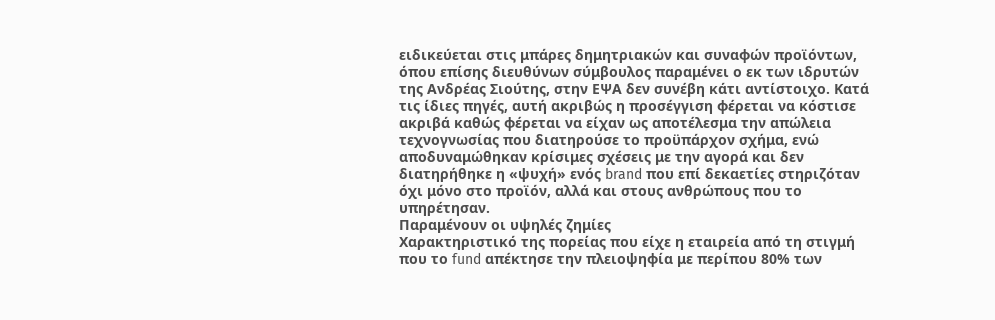ειδικεύεται στις μπάρες δημητριακών και συναφών προϊόντων, όπου επίσης διευθύνων σύμβουλος παραμένει ο εκ των ιδρυτών της Ανδρέας Σιούτης, στην ΕΨΑ δεν συνέβη κάτι αντίστοιχο. Κατά τις ίδιες πηγές, αυτή ακριβώς η προσέγγιση φέρεται να κόστισε ακριβά καθώς φέρεται να είχαν ως αποτέλεσμα την απώλεια τεχνογνωσίας που διατηρούσε το προϋπάρχον σχήμα, ενώ αποδυναμώθηκαν κρίσιμες σχέσεις με την αγορά και δεν διατηρήθηκε η «ψυχή» ενός brand που επί δεκαετίες στηριζόταν όχι μόνο στο προϊόν, αλλά και στους ανθρώπους που το υπηρέτησαν.
Παραμένουν οι υψηλές ζημίες
Χαρακτηριστικό της πορείας που είχε η εταιρεία από τη στιγμή που το fund απέκτησε την πλειοψηφία με περίπου 80% των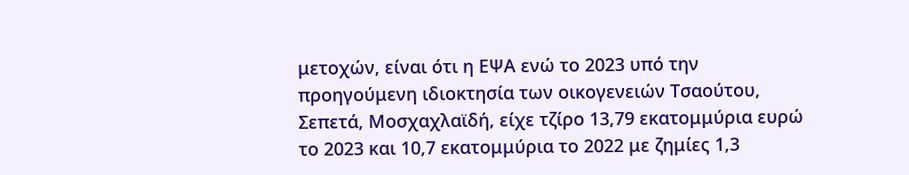μετοχών, είναι ότι η ΕΨΑ ενώ το 2023 υπό την προηγούμενη ιδιοκτησία των οικογενειών Τσαούτου, Σεπετά, Μοσχαχλαϊδή, είχε τζίρο 13,79 εκατομμύρια ευρώ το 2023 και 10,7 εκατομμύρια το 2022 με ζημίες 1,3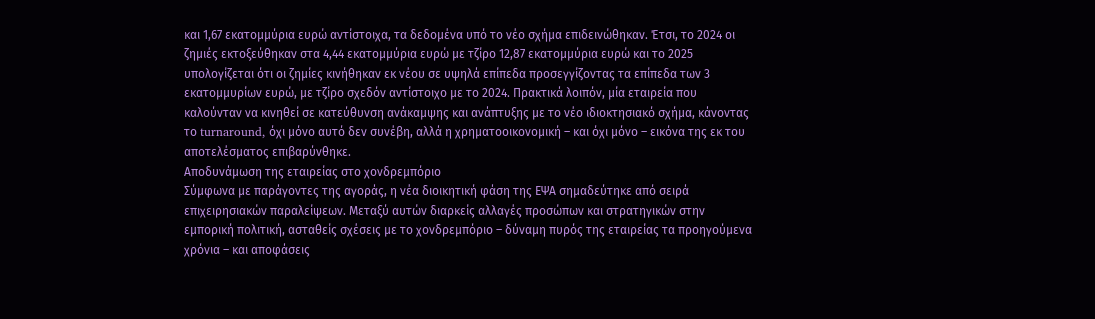και 1,67 εκατομμύρια ευρώ αντίστοιχα, τα δεδομένα υπό το νέο σχήμα επιδεινώθηκαν. Έτσι, το 2024 οι ζημιές εκτοξεύθηκαν στα 4,44 εκατομμύρια ευρώ με τζίρο 12,87 εκατομμύρια ευρώ και το 2025 υπολογίζεται ότι οι ζημίες κινήθηκαν εκ νέου σε υψηλά επίπεδα προσεγγίζοντας τα επίπεδα των 3 εκατομμυρίων ευρώ, με τζίρο σχεδόν αντίστοιχο με το 2024. Πρακτικά λοιπόν, μία εταιρεία που καλούνταν να κινηθεί σε κατεύθυνση ανάκαμψης και ανάπτυξης με το νέο ιδιοκτησιακό σχήμα, κάνοντας το turnaround, όχι μόνο αυτό δεν συνέβη, αλλά η χρηματοοικονομική – και όχι μόνο – εικόνα της εκ του αποτελέσματος επιβαρύνθηκε.
Αποδυνάμωση της εταιρείας στο χονδρεμπόριο
Σύμφωνα με παράγοντες της αγοράς, η νέα διοικητική φάση της ΕΨΑ σημαδεύτηκε από σειρά επιχειρησιακών παραλείψεων. Μεταξύ αυτών διαρκείς αλλαγές προσώπων και στρατηγικών στην εμπορική πολιτική, ασταθείς σχέσεις με το χονδρεμπόριο – δύναμη πυρός της εταιρείας τα προηγούμενα χρόνια – και αποφάσεις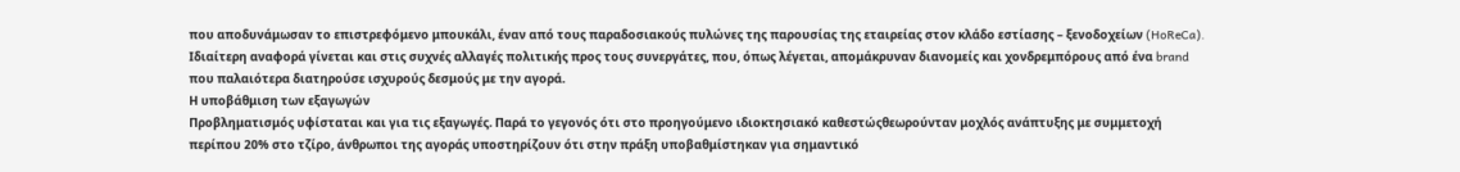που αποδυνάμωσαν το επιστρεφόμενο μπουκάλι, έναν από τους παραδοσιακούς πυλώνες της παρουσίας της εταιρείας στον κλάδο εστίασης – ξενοδοχείων (HoReCa). Ιδιαίτερη αναφορά γίνεται και στις συχνές αλλαγές πολιτικής προς τους συνεργάτες, που, όπως λέγεται, απομάκρυναν διανομείς και χονδρεμπόρους από ένα brand που παλαιότερα διατηρούσε ισχυρούς δεσμούς με την αγορά.
Η υποβάθμιση των εξαγωγών
Προβληματισμός υφίσταται και για τις εξαγωγές. Παρά το γεγονός ότι στο προηγούμενο ιδιοκτησιακό καθεστώςθεωρούνταν μοχλός ανάπτυξης με συμμετοχή περίπου 20% στο τζίρο, άνθρωποι της αγοράς υποστηρίζουν ότι στην πράξη υποβαθμίστηκαν για σημαντικό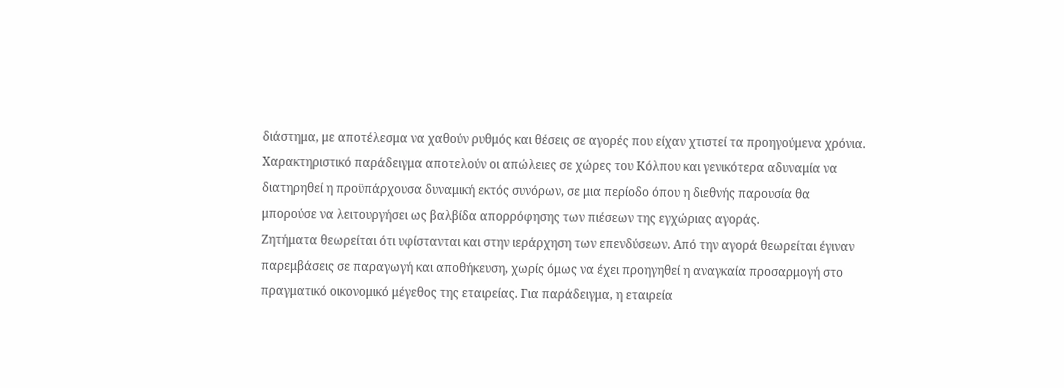διάστημα, με αποτέλεσμα να χαθούν ρυθμός και θέσεις σε αγορές που είχαν χτιστεί τα προηγούμενα χρόνια. Χαρακτηριστικό παράδειγμα αποτελούν οι απώλειες σε χώρες του Κόλπου και γενικότερα αδυναμία να διατηρηθεί η προϋπάρχουσα δυναμική εκτός συνόρων, σε μια περίοδο όπου η διεθνής παρουσία θα μπορούσε να λειτουργήσει ως βαλβίδα απορρόφησης των πιέσεων της εγχώριας αγοράς.
Ζητήματα θεωρείται ότι υφίστανται και στην ιεράρχηση των επενδύσεων. Από την αγορά θεωρείται έγιναν παρεμβάσεις σε παραγωγή και αποθήκευση, χωρίς όμως να έχει προηγηθεί η αναγκαία προσαρμογή στο πραγματικό οικονομικό μέγεθος της εταιρείας. Για παράδειγμα, η εταιρεία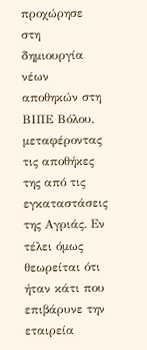προχώρησε στη δημιουργία νέων αποθηκών στη ΒΙΠΕ Βόλου, μεταφέροντας τις αποθήκες της από τις εγκαταστάσεις της Αγριάς. Εν τέλει όμως θεωρείται ότι ήταν κάτι που επιβάρυνε την εταιρεία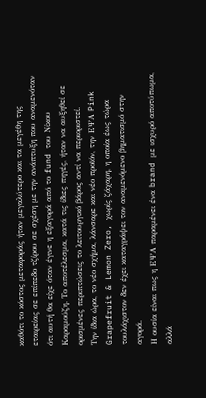καθότι το κόστος μεταφοράς ήταν μεγαλύτερο και τα μεγέθη της εταιρείας σε επίπεδο τζίρου σε σχέση με την ανάπτυξη που αναμενόταν ότι αυτή θα είχε όταν έγινε η εξαγορά από το fund του Νίκου Καραμούζη. Το αποτέλεσμα, κατά τις ίδιες πηγές, ήταν να αυξηθεί σε ορισμένες περιπτώσεις το λειτουργικό βάρος αντί να περιοριστεί.
Την ίδια ώρα, το νέο σχήμα, λάνσαρε και νέο προϊόν, την ΕΨΑ Pink Grapefruit & Lemon Zero, χωρίς ζάχαρη, η οποία έως τώρα τουλάχιστον δεν έχει καταγράψει τον αναμενόμενο βηματισμό στην αγορά.
Η ουσία είναι πως η ΕΨΑ παραμένει ένα brand με ισχυρό αποτύπωμα, αλλά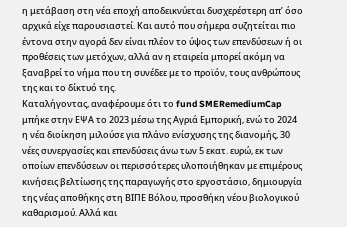η μετάβαση στη νέα εποχή αποδεικνύεται δυσχερέστερη απ’ όσο αρχικά είχε παρουσιαστεί. Και αυτό που σήμερα συζητείται πιο έντονα στην αγορά δεν είναι πλέον το ύψος των επενδύσεων ή οι προθέσεις των μετόχων, αλλά αν η εταιρεία μπορεί ακόμη να ξαναβρεί το νήμα που τη συνέδεε με το προϊόν, τους ανθρώπους της και το δίκτυό της.
Καταλήγοντας, αναφέρουμε ότι το fund SMERemediumCap μπήκε στην ΕΨΑ το 2023 μέσω της Αγριά Εμπορική, ενώ το 2024 η νέα διοίκηση μιλούσε για πλάνο ενίσχυσης της διανομής, 30 νέες συνεργασίες και επενδύσεις άνω των 5 εκατ. ευρώ, εκ των οποίων επενδύσεων οι περισσότερες υλοποιήθηκαν με επιμέρους κινήσεις βελτίωσης της παραγωγής στο εργοστάσιο, δημιουργία της νέας αποθήκης στη ΒΙΠΕ Βόλου, προσθήκη νέου βιολογικού καθαρισμού. Αλλά και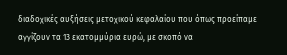διαδοχικές αυξήσεις μετοχικού κεφαλαίου που όπως προείπαμε αγγίζουν τα 13 εκατομμύρια ευρώ, με σκοπό να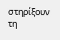στηρίξουν τη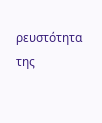ρευστότητα της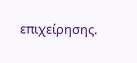επιχείρησης.